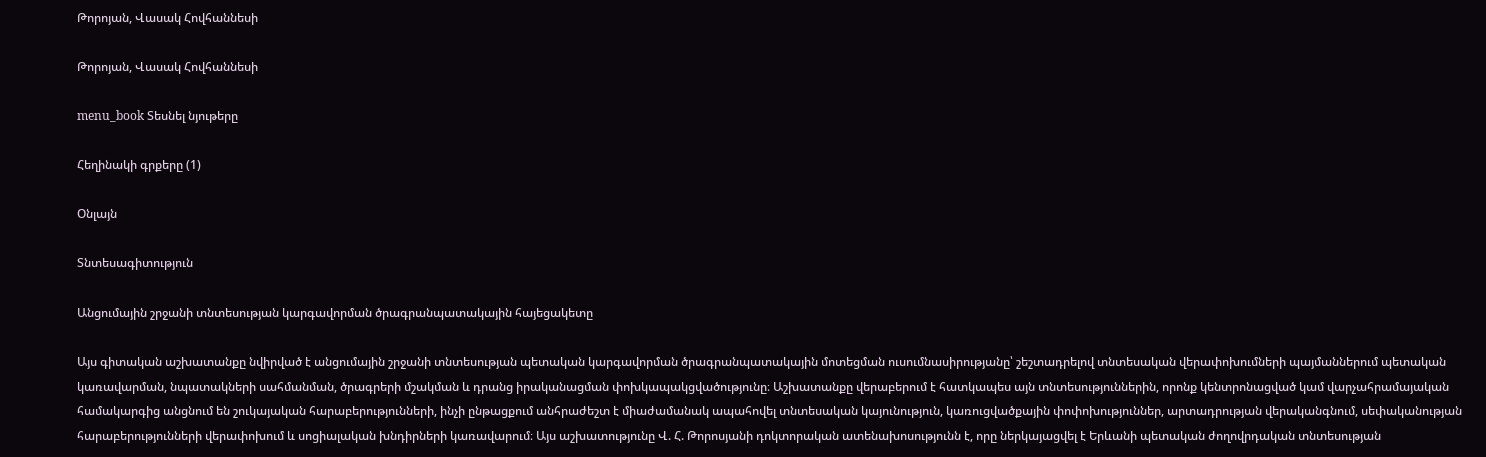Թորոյան, Վասակ Հովհաննեսի

Թորոյան, Վասակ Հովհաննեսի

menu_book Տեսնել նյութերը

Հեղինակի գրքերը (1)

Օնլայն

Տնտեսագիտություն

Անցումային շրջանի տնտեսության կարգավորման ծրագրանպատակային հայեցակետը

Այս գիտական աշխատանքը նվիրված է անցումային շրջանի տնտեսության պետական կարգավորման ծրագրանպատակային մոտեցման ուսումնասիրությանը՝ շեշտադրելով տնտեսական վերափոխումների պայմաններում պետական կառավարման, նպատակների սահմանման, ծրագրերի մշակման և դրանց իրականացման փոխկապակցվածությունը։ Աշխատանքը վերաբերում է հատկապես այն տնտեսություններին, որոնք կենտրոնացված կամ վարչահրամայական համակարգից անցնում են շուկայական հարաբերությունների, ինչի ընթացքում անհրաժեշտ է միաժամանակ ապահովել տնտեսական կայունություն, կառուցվածքային փոփոխություններ, արտադրության վերականգնում, սեփականության հարաբերությունների վերափոխում և սոցիալական խնդիրների կառավարում։ Այս աշխատությունը Վ. Հ. Թորոսյանի դոկտորական ատենախոսությունն է, որը ներկայացվել է Երևանի պետական ժողովրդական տնտեսության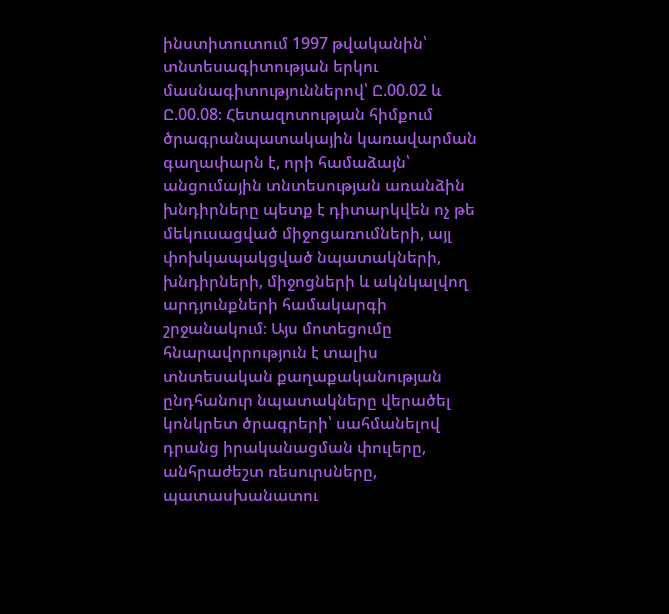ինստիտուտում 1997 թվականին՝ տնտեսագիտության երկու մասնագիտություններով՝ Ը.00.02 և Ը.00.08։ Հետազոտության հիմքում ծրագրանպատակային կառավարման գաղափարն է, որի համաձայն՝ անցումային տնտեսության առանձին խնդիրները պետք է դիտարկվեն ոչ թե մեկուսացված միջոցառումների, այլ փոխկապակցված նպատակների, խնդիրների, միջոցների և ակնկալվող արդյունքների համակարգի շրջանակում։ Այս մոտեցումը հնարավորություն է տալիս տնտեսական քաղաքականության ընդհանուր նպատակները վերածել կոնկրետ ծրագրերի՝ սահմանելով դրանց իրականացման փուլերը, անհրաժեշտ ռեսուրսները, պատասխանատու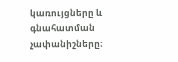կառույցները և գնահատման չափանիշները։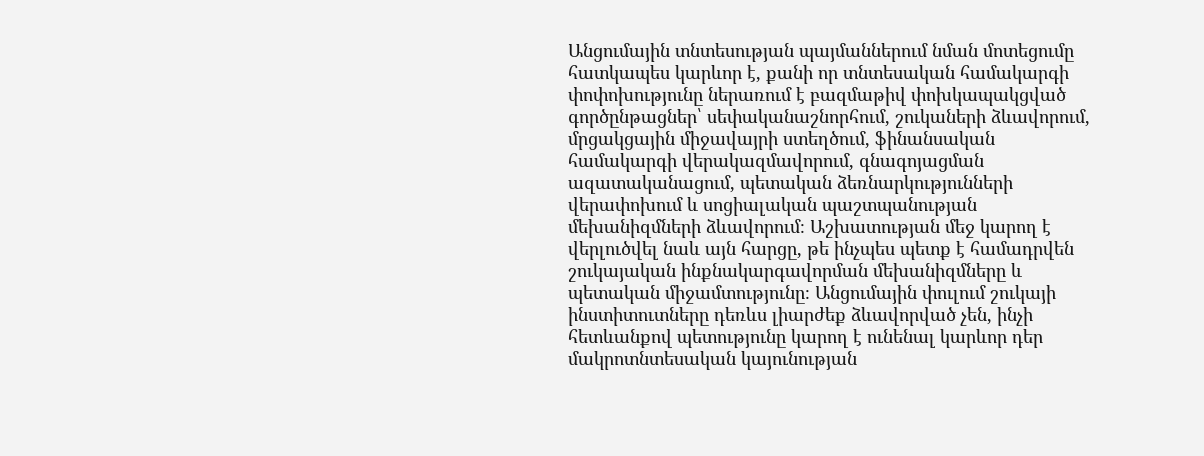Անցումային տնտեսության պայմաններում նման մոտեցումը հատկապես կարևոր է, քանի որ տնտեսական համակարգի փոփոխությունը ներառում է բազմաթիվ փոխկապակցված գործընթացներ՝ սեփականաշնորհում, շուկաների ձևավորում, մրցակցային միջավայրի ստեղծում, ֆինանսական համակարգի վերակազմավորում, գնագոյացման ազատականացում, պետական ձեռնարկությունների վերափոխում և սոցիալական պաշտպանության մեխանիզմների ձևավորում։ Աշխատության մեջ կարող է վերլուծվել նաև այն հարցը, թե ինչպես պետք է համադրվեն շուկայական ինքնակարգավորման մեխանիզմները և պետական միջամտությունը։ Անցումային փուլում շուկայի ինստիտուտները դեռևս լիարժեք ձևավորված չեն, ինչի հետևանքով պետությունը կարող է ունենալ կարևոր դեր մակրոտնտեսական կայունության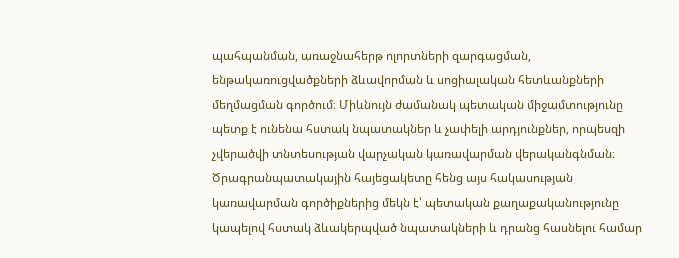պահպանման, առաջնահերթ ոլորտների զարգացման, ենթակառուցվածքների ձևավորման և սոցիալական հետևանքների մեղմացման գործում։ Միևնույն ժամանակ պետական միջամտությունը պետք է ունենա հստակ նպատակներ և չափելի արդյունքներ, որպեսզի չվերածվի տնտեսության վարչական կառավարման վերականգնման։ Ծրագրանպատակային հայեցակետը հենց այս հակասության կառավարման գործիքներից մեկն է՝ պետական քաղաքականությունը կապելով հստակ ձևակերպված նպատակների և դրանց հասնելու համար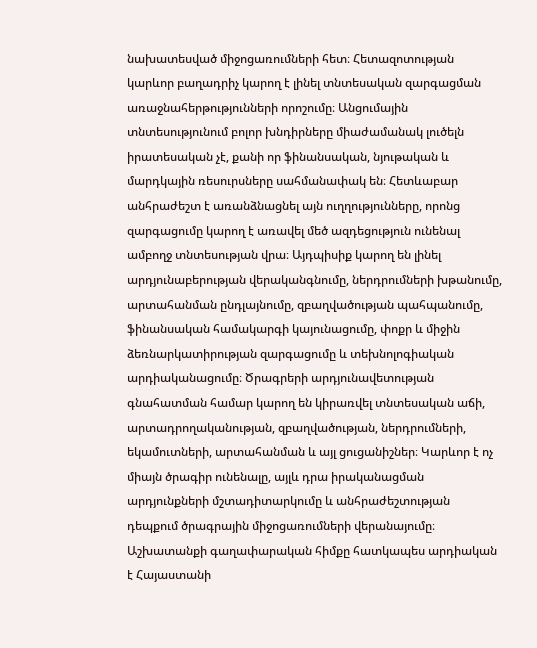նախատեսված միջոցառումների հետ։ Հետազոտության կարևոր բաղադրիչ կարող է լինել տնտեսական զարգացման առաջնահերթությունների որոշումը։ Անցումային տնտեսությունում բոլոր խնդիրները միաժամանակ լուծելն իրատեսական չէ, քանի որ ֆինանսական, նյութական և մարդկային ռեսուրսները սահմանափակ են։ Հետևաբար անհրաժեշտ է առանձնացնել այն ուղղությունները, որոնց զարգացումը կարող է առավել մեծ ազդեցություն ունենալ ամբողջ տնտեսության վրա։ Այդպիսիք կարող են լինել արդյունաբերության վերականգնումը, ներդրումների խթանումը, արտահանման ընդլայնումը, զբաղվածության պահպանումը, ֆինանսական համակարգի կայունացումը, փոքր և միջին ձեռնարկատիրության զարգացումը և տեխնոլոգիական արդիականացումը։ Ծրագրերի արդյունավետության գնահատման համար կարող են կիրառվել տնտեսական աճի, արտադրողականության, զբաղվածության, ներդրումների, եկամուտների, արտահանման և այլ ցուցանիշներ։ Կարևոր է ոչ միայն ծրագիր ունենալը, այլև դրա իրականացման արդյունքների մշտադիտարկումը և անհրաժեշտության դեպքում ծրագրային միջոցառումների վերանայումը։ Աշխատանքի գաղափարական հիմքը հատկապես արդիական է Հայաստանի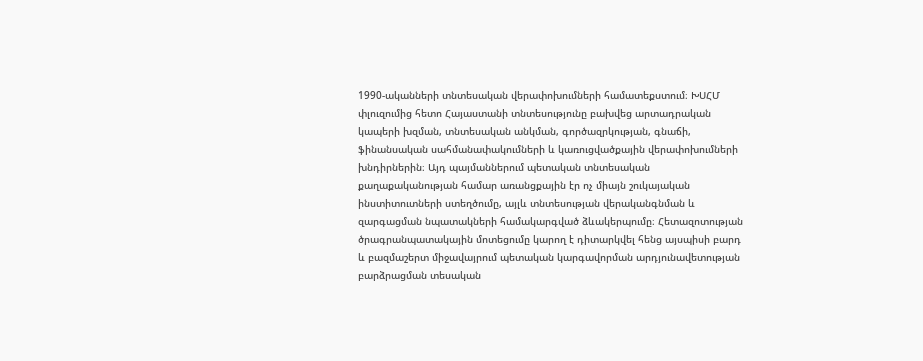1990-ականների տնտեսական վերափոխումների համատեքստում։ ԽՍՀՄ փլուզումից հետո Հայաստանի տնտեսությունը բախվեց արտադրական կապերի խզման, տնտեսական անկման, գործազրկության, գնաճի, ֆինանսական սահմանափակումների և կառուցվածքային վերափոխումների խնդիրներին։ Այդ պայմաններում պետական տնտեսական քաղաքականության համար առանցքային էր ոչ միայն շուկայական ինստիտուտների ստեղծումը, այլև տնտեսության վերականգնման և զարգացման նպատակների համակարգված ձևակերպումը։ Հետազոտության ծրագրանպատակային մոտեցումը կարող է դիտարկվել հենց այսպիսի բարդ և բազմաշերտ միջավայրում պետական կարգավորման արդյունավետության բարձրացման տեսական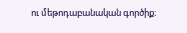ու մեթոդաբանական գործիք։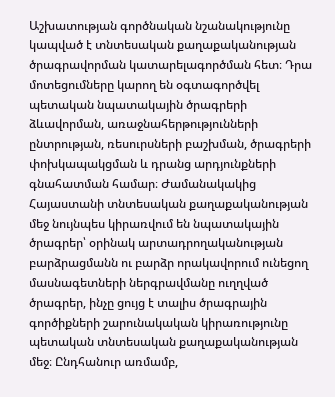Աշխատության գործնական նշանակությունը կապված է տնտեսական քաղաքականության ծրագրավորման կատարելագործման հետ։ Դրա մոտեցումները կարող են օգտագործվել պետական նպատակային ծրագրերի ձևավորման, առաջնահերթությունների ընտրության, ռեսուրսների բաշխման, ծրագրերի փոխկապակցման և դրանց արդյունքների գնահատման համար։ Ժամանակակից Հայաստանի տնտեսական քաղաքականության մեջ նույնպես կիրառվում են նպատակային ծրագրեր՝ օրինակ արտադրողականության բարձրացմանն ու բարձր որակավորում ունեցող մասնագետների ներգրավմանը ուղղված ծրագրեր, ինչը ցույց է տալիս ծրագրային գործիքների շարունակական կիրառությունը պետական տնտեսական քաղաքականության մեջ։ Ընդհանուր առմամբ,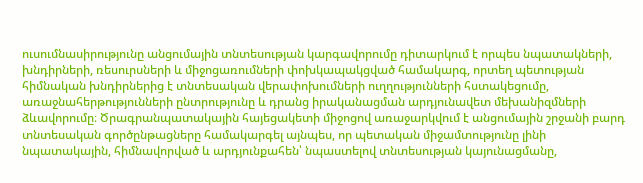ուսումնասիրությունը անցումային տնտեսության կարգավորումը դիտարկում է որպես նպատակների, խնդիրների, ռեսուրսների և միջոցառումների փոխկապակցված համակարգ, որտեղ պետության հիմնական խնդիրներից է տնտեսական վերափոխումների ուղղությունների հստակեցումը, առաջնահերթությունների ընտրությունը և դրանց իրականացման արդյունավետ մեխանիզմների ձևավորումը։ Ծրագրանպատակային հայեցակետի միջոցով առաջարկվում է անցումային շրջանի բարդ տնտեսական գործընթացները համակարգել այնպես, որ պետական միջամտությունը լինի նպատակային, հիմնավորված և արդյունքահեն՝ նպաստելով տնտեսության կայունացմանը,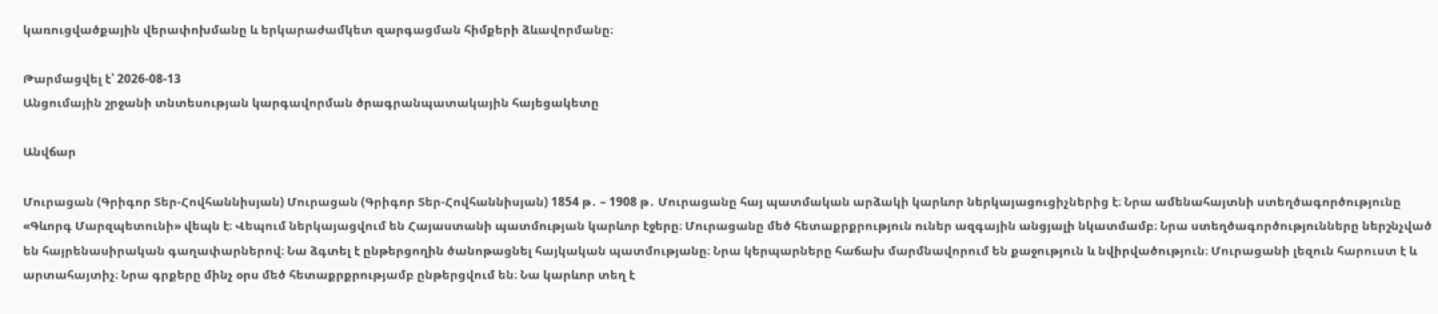կառուցվածքային վերափոխմանը և երկարաժամկետ զարգացման հիմքերի ձևավորմանը։

Թարմացվել է՝ 2026-08-13
Անցումային շրջանի տնտեսության կարգավորման ծրագրանպատակային հայեցակետը

Անվճար

Մուրացան (Գրիգոր Տեր-Հովհաննիսյան) Մուրացան (Գրիգոր Տեր-Հովհաննիսյան) 1854 թ․ – 1908 թ․ Մուրացանը հայ պատմական արձակի կարևոր ներկայացուցիչներից է։ Նրա ամենահայտնի ստեղծագործությունը «Գևորգ Մարզպետունի» վեպն է։ Վեպում ներկայացվում են Հայաստանի պատմության կարևոր էջերը։ Մուրացանը մեծ հետաքրքրություն ուներ ազգային անցյալի նկատմամբ։ Նրա ստեղծագործությունները ներշնչված են հայրենասիրական գաղափարներով։ Նա ձգտել է ընթերցողին ծանոթացնել հայկական պատմությանը։ Նրա կերպարները հաճախ մարմնավորում են քաջություն և նվիրվածություն։ Մուրացանի լեզուն հարուստ է և արտահայտիչ։ Նրա գրքերը մինչ օրս մեծ հետաքրքրությամբ ընթերցվում են։ Նա կարևոր տեղ է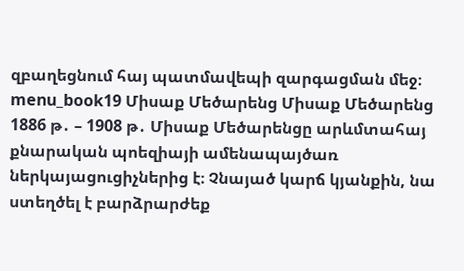զբաղեցնում հայ պատմավեպի զարգացման մեջ։ menu_book19 Միսաք Մեծարենց Միսաք Մեծարենց 1886 թ․ – 1908 թ․ Միսաք Մեծարենցը արևմտահայ քնարական պոեզիայի ամենապայծառ ներկայացուցիչներից է։ Չնայած կարճ կյանքին, նա ստեղծել է բարձրարժեք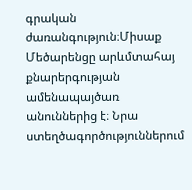գրական ժառանգություն։Միսաք Մեծարենցը արևմտահայ քնարերգության ամենապայծառ անուններից է։ Նրա ստեղծագործություններում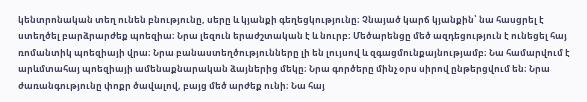կենտրոնական տեղ ունեն բնությունը, սերը և կյանքի գեղեցկությունը։ Չնայած կարճ կյանքին՝ նա հասցրել է ստեղծել բարձրարժեք պոեզիա։ Նրա լեզուն երաժշտական է և նուրբ։ Մեծարենցը մեծ ազդեցություն է ունեցել հայ ռոմանտիկ պոեզիայի վրա։ Նրա բանաստեղծությունները լի են լույսով և զգացմունքայնությամբ։ Նա համարվում է արևմտահայ պոեզիայի ամենաքնարական ձայներից մեկը։ Նրա գործերը մինչ օրս սիրով ընթերցվում են։ Նրա ժառանգությունը փոքր ծավալով, բայց մեծ արժեք ունի։ Նա հայ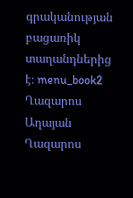գրականության բացառիկ տաղանդներից է։ menu_book2 Ղազարոս Աղայան Ղազարոս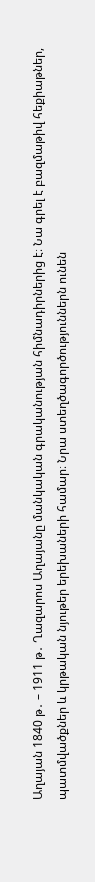Աղայան 1840 թ․ – 1911 թ․ Ղազարոս Աղայանը մանկական գրականության հիմնադիրներից է։ Նա գրել է բազմաթիվ հեքիաթներ, պատմվածքներ և կրթական նյութեր երեխաների համար։ Նրա ստեղծագործություններն ունեն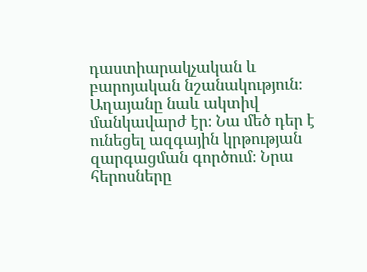դաստիարակչական և բարոյական նշանակություն։ Աղայանը նաև ակտիվ մանկավարժ էր։ Նա մեծ դեր է ունեցել ազգային կրթության զարգացման գործում։ Նրա հերոսները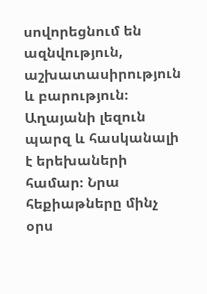սովորեցնում են ազնվություն, աշխատասիրություն և բարություն։ Աղայանի լեզուն պարզ և հասկանալի է երեխաների համար։ Նրա հեքիաթները մինչ օրս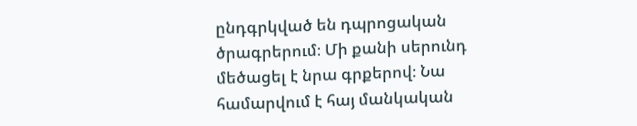ընդգրկված են դպրոցական ծրագրերում։ Մի քանի սերունդ մեծացել է նրա գրքերով։ Նա համարվում է հայ մանկական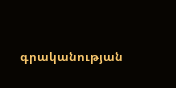գրականության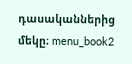դասականներից մեկը։ menu_book2